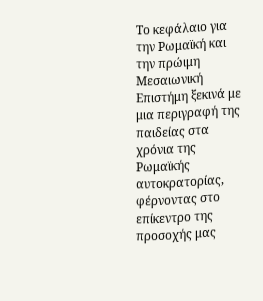Το κεφάλαιο για την Ρωμαϊκή και την πρώιμη Μεσαιωνική Επιστήμη ξεκινά με μια περιγραφή της παιδείας στα χρόνια της Ρωμαϊκής αυτοκρατορίας, φέρνοντας στο επίκεντρο της προσοχής μας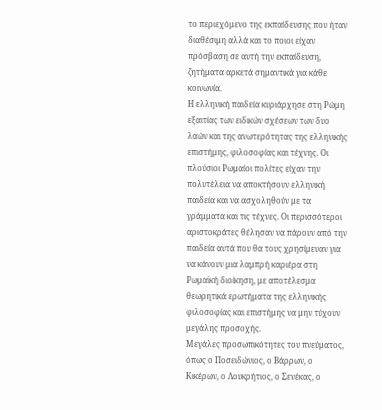το περιεχόμενο της εκπαίδευσης που ήταν διαθέσιμη αλλά και το ποιοι είχαν πρόσβαση σε αυτή την εκπαίδευση, ζητήματα αρκετά σημαντικά για κάθε κοινωνία.
Η ελληνική παιδεία κυριάρχησε στη Ρώμη εξαιτίας των ειδικών σχέσεων των δυο λαών και της ανωτερότητας της ελληνικής επιστήμης, φιλοσοφίας και τέχνης. Οι πλούσιοι Ρωμαίοι πολίτες είχαν την πολυτέλεια να αποκτήσουν ελληνική παιδεία και να ασχοληθούν με τα γράμματα και τις τέχνες. Οι περισσότεροι αριστοκράτες θέλησαν να πάρουν από την παιδεία αυτά που θα τους χρησίμευαν για να κάνουν μια λαμπρή καριέρα στη Ρωμαϊκή διοίκηση, με αποτέλεσμα θεωρητικά ερωτήματα της ελληνικής φιλοσοφίας και επιστήμης να μην τύχουν μεγάλης προσοχής.
Μεγάλες προσωπικότητες του πνεύματος, όπως ο Ποσειδώνιος, ο Βάρρων, ο Κικέρων, ο Λουκρήτιος, ο Σενέκας, ο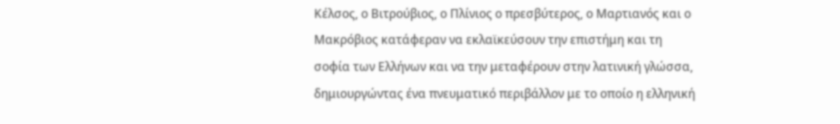Κέλσος, ο Βιτρούβιος, ο Πλίνιος ο πρεσβύτερος, ο Μαρτιανός και ο Μακρόβιος κατάφεραν να εκλαϊκεύσουν την επιστήμη και τη σοφία των Ελλήνων και να την μεταφέρουν στην λατινική γλώσσα, δημιουργώντας ένα πνευματικό περιβάλλον με το οποίο η ελληνική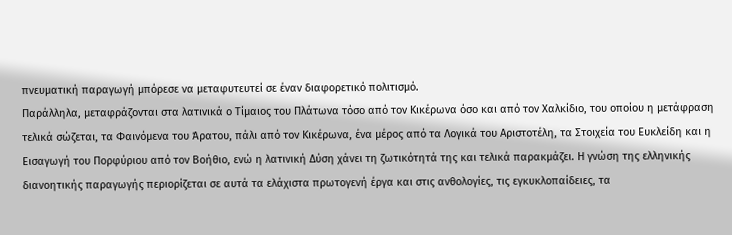πνευματική παραγωγή μπόρεσε να μεταφυτευτεί σε έναν διαφορετικό πολιτισμό.
Παράλληλα, μεταφράζονται στα λατινικά ο Τίμαιος του Πλάτωνα τόσο από τον Κικέρωνα όσο και από τον Χαλκίδιο, του οποίου η μετάφραση τελικά σώζεται, τα Φαινόμενα του Άρατου, πάλι από τον Κικέρωνα, ένα μέρος από τα Λογικά του Αριστοτέλη, τα Στοιχεία του Ευκλείδη και η Εισαγωγή του Πορφύριου από τον Βοήθιο, ενώ η λατινική Δύση χάνει τη ζωτικότητά της και τελικά παρακμάζει. Η γνώση της ελληνικής διανοητικής παραγωγής περιορίζεται σε αυτά τα ελάχιστα πρωτογενή έργα και στις ανθολογίες, τις εγκυκλοπαίδειες, τα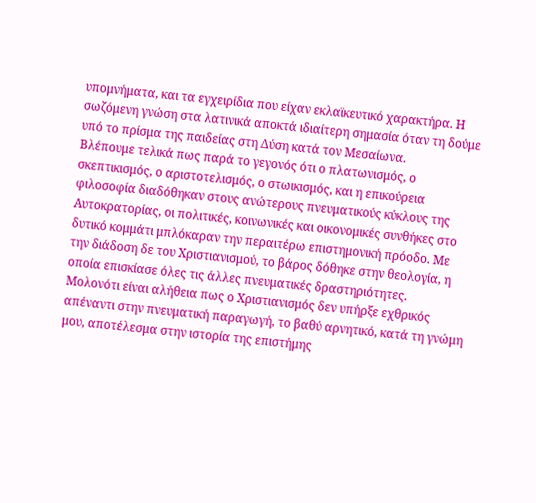υπομνήματα, και τα εγχειρίδια που είχαν εκλαϊκευτικό χαρακτήρα. Η σωζόμενη γνώση στα λατινικά αποκτά ιδιαίτερη σημασία όταν τη δούμε υπό το πρίσμα της παιδείας στη Δύση κατά τον Μεσαίωνα.
Βλέπουμε τελικά πως παρά το γεγονός ότι ο πλατωνισμός, ο σκεπτικισμός, ο αριστοτελισμός, ο στωικισμός, και η επικούρεια φιλοσοφία διαδόθηκαν στους ανώτερους πνευματικούς κύκλους της Αυτοκρατορίας, οι πολιτικές, κοινωνικές και οικονομικές συνθήκες στο δυτικό κομμάτι μπλόκαραν την περαιτέρω επιστημονική πρόοδο. Με την διάδοση δε του Χριστιανισμού, το βάρος δόθηκε στην θεολογία, η οποία επισκίασε όλες τις άλλες πνευματικές δραστηριότητες.
Μολονότι είναι αλήθεια πως ο Χριστιανισμός δεν υπήρξε εχθρικός απέναντι στην πνευματική παραγωγή, το βαθύ αρνητικό, κατά τη γνώμη μου, αποτέλεσμα στην ιστορία της επιστήμης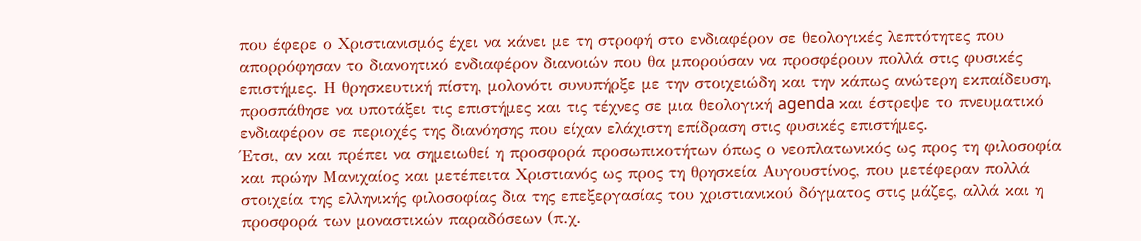που έφερε ο Χριστιανισμός έχει να κάνει με τη στροφή στο ενδιαφέρον σε θεολογικές λεπτότητες που απορρόφησαν το διανοητικό ενδιαφέρον διανοιών που θα μπορούσαν να προσφέρουν πολλά στις φυσικές επιστήμες. Η θρησκευτική πίστη, μολονότι συνυπήρξε με την στοιχειώδη και την κάπως ανώτερη εκπαίδευση, προσπάθησε να υποτάξει τις επιστήμες και τις τέχνες σε μια θεολογική agenda και έστρεψε το πνευματικό ενδιαφέρον σε περιοχές της διανόησης που είχαν ελάχιστη επίδραση στις φυσικές επιστήμες.
Έτσι, αν και πρέπει να σημειωθεί η προσφορά προσωπικοτήτων όπως ο νεοπλατωνικός ως προς τη φιλοσοφία και πρώην Μανιχαίος και μετέπειτα Χριστιανός ως προς τη θρησκεία Αυγουστίνος, που μετέφεραν πολλά στοιχεία της ελληνικής φιλοσοφίας δια της επεξεργασίας του χριστιανικού δόγματος στις μάζες, αλλά και η προσφορά των μοναστικών παραδόσεων (π.χ.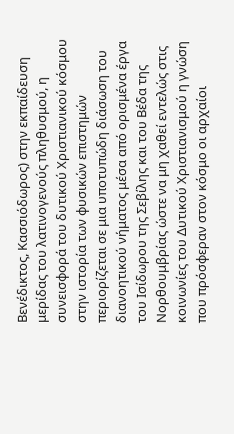Βενέδικτος, Κασσιόδωρος) στην εκπαίδευση μερίδας του λατινογενούς πληθυσμού, η συνεισφορά του δυτικού Χριστιανικού κόσμου στην ιστορία των φυσικών επιστημών περιορίζεται σε μια υποτυπώδη διάσωση του διανοητικού νήματος μέσα από ορισμένα έργα του Ισίδωρου της Σεβίλης και του Βέδα της Νορθουμβρίας ώστε να μη χαθεί εντελώς στις κοινωνίες του Δυτικού Χριστιανισμού η γνώση που πρόσφεραν στον κόσμο οι αρχαίοι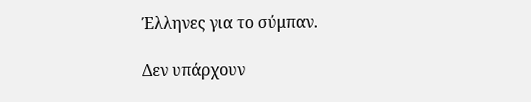Έλληνες για το σύμπαν.

Δεν υπάρχουν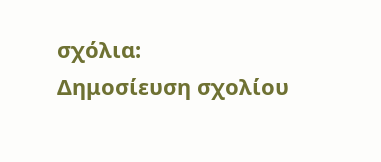σχόλια:
Δημοσίευση σχολίου